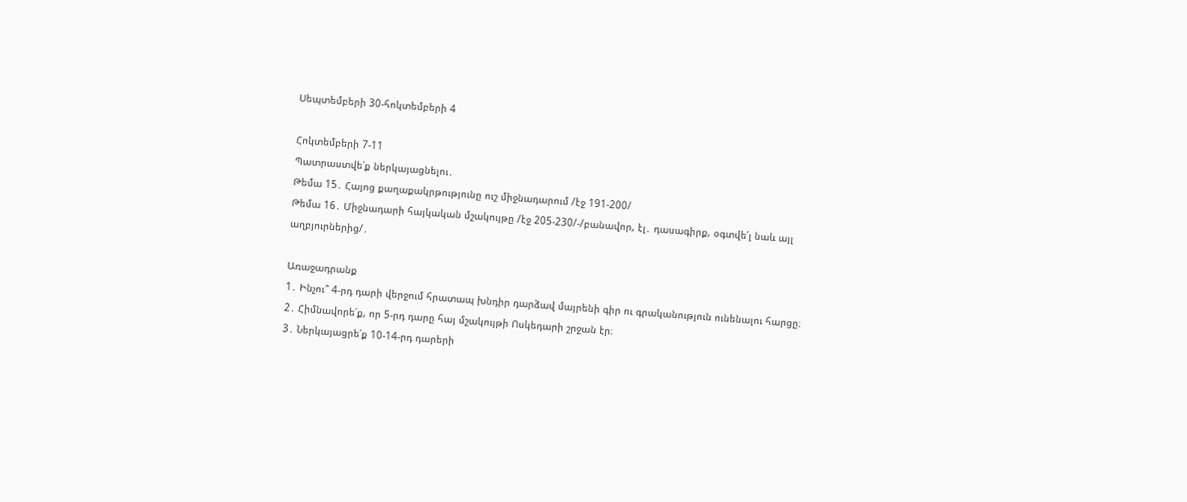Սեպտեմբերի 30-հոկտեմբերի 4

Հոկտեմբերի 7-11
Պատրաստվե՛ք ներկայացնելու․
Թեմա 15․ Հայոց քաղաքակրթությունը ուշ միջնադարում /էջ 191-200/
Թեմա 16․ Միջնադարի հայկական մշակույթը /էջ 205-230/-/բանավոր, էլ․ դասագիրք, օգտվե՛լ նաև այլ աղբյուրներից/․

Առաջադրանք
1․ Ինչու՞ 4-րդ դարի վերջում հրատապ խնդիր դարձավ մայրենի գիր ու գրականություն ունենալու հարցը։
2․ Հիմնավորե՛ք, որ 5-րդ դարը հայ մշակույթի Ոսկեդարի շրջան էր։
3․ Ներկայացրե՛ք 10-14-րդ դարերի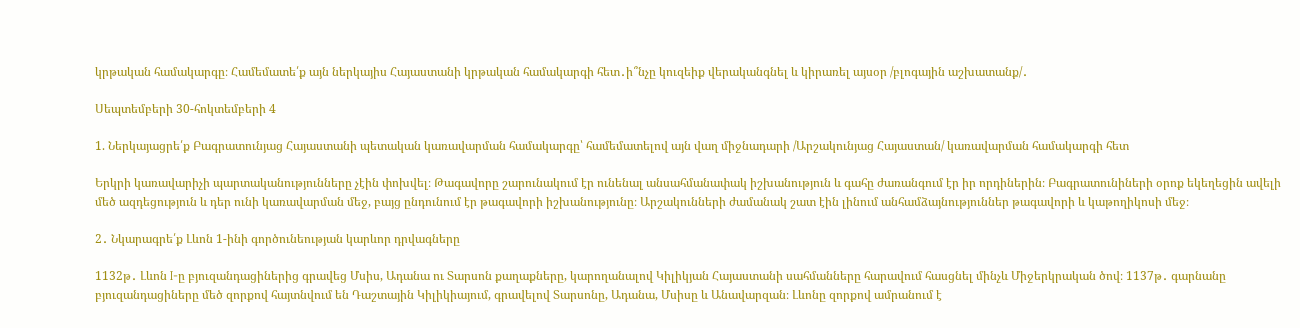կրթական համակարգը։ Համեմատե՛ք այն ներկայիս Հայաստանի կրթական համակարգի հետ․ի՞նչը կուզեիք վերականգնել և կիրառել այսօր /բլոգային աշխատանք/․

Սեպտեմբերի 30-հոկտեմբերի 4

1. Ներկայացրե՛ք Բագրատունյաց Հայաստանի պետական կառավարման համակարգը՝ համեմատելով այն վաղ միջնադարի /Արշակունյաց Հայաստան/ կառավարման համակարգի հետ

Երկրի կառավարիչի պարտականությունները չէին փոխվել։ Թագավորը շարունակում էր ունենալ անսահմանափակ իշխանություն և գահը ժառանգում էր իր որդիներին։ Բագրատունիների օրոք եկեղեցին ավելի մեծ ազդեցություն և դեր ունի կառավարման մեջ, բայց ընդունում էր թագավորի իշխանությունը։ Արշակունների ժամանակ շատ էին լինում անհամձայնություններ թագավորի և կաթողիկոսի մեջ։

2․ Նկարագրե՛ք Լևոն 1-ինի գործունեության կարևոր դրվագները

1132թ․ Լևոն I-ը բյուզանդացիներից գրավեց Մսիս, Ադանա ու Տարսոն քաղաքները, կարողանալով Կիլիկյան Հայաստանի սահմանները հարավում հասցնել մինչև Միջերկրական ծով։ 1137թ․ գարնանը բյուզանդացիները մեծ զորքով հայտնվում են Դաշտային Կիլիկիայում, գրավելով Տարսոնը, Ադանա, Մսիսը և Անավարզան։ Լևոնը զորքով ամրանում է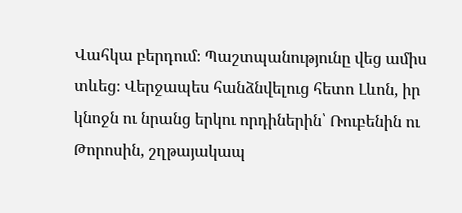Վահկա բերդում։ Պաշտպանությունը վեց ամիս տևեց։ Վերջապես հանձնվելուց հետո Լևոն, իր կնոջն ու նրանց երկու որդիներին՝ Ռուբենին ու Թորոսին, շղթայակապ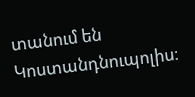տանում են Կոստանդնուպոլիս։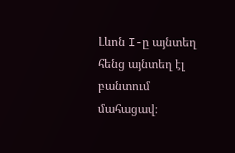Լևոն I-ը այնտեղ հենց այնտեղ էլ բանտում մահացավ։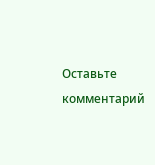Оставьте комментарий